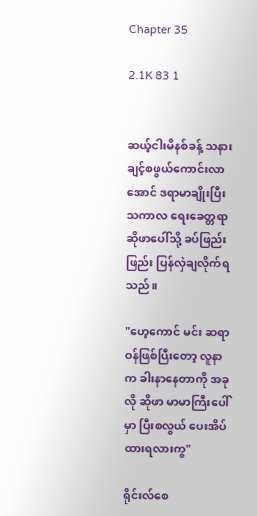Chapter 35

2.1K 83 1


ဆယ့်ငါးမိနစ်ခန့် သနားချင့်စဖွယ်ကောင်းလာအောင် ဒရာမာချိုးပြီးသကာလ ရေးခေတ္တရာ ဆိုဖာပေါ်သို့ ခပ်ဖြည်းဖြည်း ပြန်လှဲချလိုက်ရသည်။

"ဟေ့ကောင် မင်း ဆရာဝန်ဖြစ်ပြီးတော့ လူနာက ခါးနာနေတာကို အခုလို ဆိုဖာ မာမာကြီးပေါ်မှာ ပြီးစလွယ် ပေးအိပ်ထားရလားကွ"

ရိုင်းလ်စေ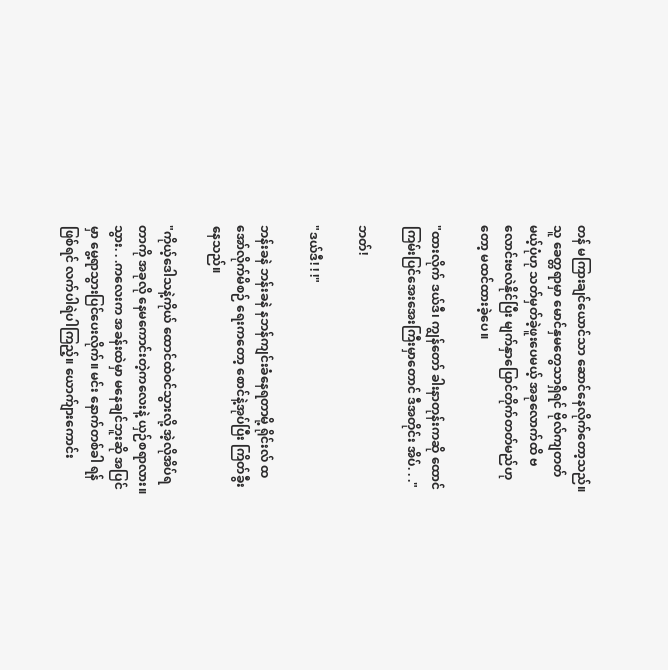တန် မကြားချင်‌ယောင်သာ ဆောင်နေလိုက်တော့သည်။ သူ ခေတ္တရာမှာ မောင်နှမတွေသာရှိရင် ဗိုလ်ကျတတ်မယ့်ပုံဟု သတ်မှတ်ခဲ့ဖူးပေမယ့် အခုလောက်ထိ ဗလောင်းဗလဲနိုင်ပြီး မျက်နှာပြောင်တိုက်တတ်မည်ဟုတော့ မထင်ထားခဲ့ပေ။

"ထားလိုက် ဒယ်ဒီ၊ ကျွန်တော် ခါးနာတုန်းကဆို ထောင်ကြမ်းပြင်အေးအေးကြီးမှာတောင် ဒီအတိုင်း အိပ်. . ."

ဘတ်!

"ဒယ်ဒီ! ! !"

ဘန်းခနဲ ဘန်းခနဲ နဘန်ကျင်းခံနေရတာမို့ ရိုင်းလ် ထအော်လိုက်မိစဉ် ရေးကတော့ စောင်နဲ့အုပ်ပြီး ကြိတ်ခွီးနေသည်။

"ကိုယ့်ဒေါသနဲ့ကိုယ် ထောင်ထဲဝင်သွားလို့ အဲ့လိုအိပ်ရတာကို အခုလို နေမကောင်းတဲ့ကလေးနဲ့ ယှဉ်စရာလား။ သွား. . .ကလေးက အခန်းထဲမှာ မနေချင်ဘူးဆို အပြင်မှာ မွေ့ရာသွားပြင်ပေးလိုက်။ မင်း နောက်တစ်ခါ ရန်ဖြစ်ရင် လက်ပါရဲပါကြည့်။ ‌ယောက်ျားကောင်း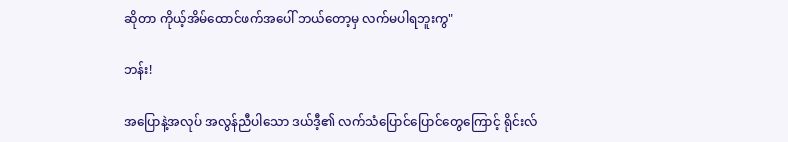ဆိုတာ ကိုယ့်အိမ်ထောင်ဖက်အ‌ပေါ် ဘယ်တော့မှ လက်မပါရဘူးကွ"

ဘန်း!

အပြောနဲ့အလုပ် အလွန်ညီပါသော ဒယ်ဒီ့၏ လက်သံပြောင်ပြောင်တွေကြောင့် ရိုင်းလ်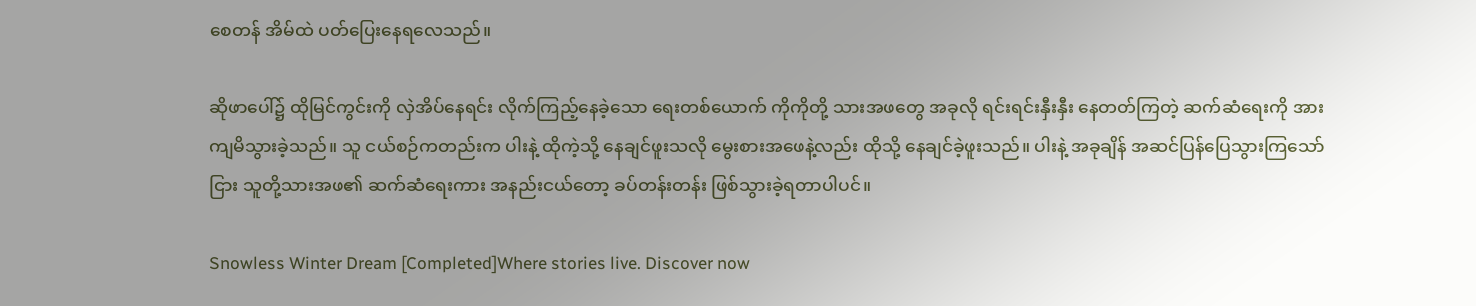စေတန် အိမ်ထဲ ပတ်ပြေးနေရလေသည်။

ဆိုဖာပေါ်၌ ထိုမြင်ကွင်းကို လှဲအိပ်နေရင်း လိုက်ကြည့်နေခဲ့သော ရေးတစ်ယောက် ကိုကိုတို့ သားအဖတွေ အခုလို ရင်းရင်းနှီးနှီး နေတတ်ကြတဲ့ ဆက်ဆံရေးကို အားကျမိသွားခဲ့သည်။ သူ ငယ်စဉ်ကတည်းက ပါးနဲ့ ထိုကဲ့သို့ နေချင်ဖူးသလို မွေးစားအဖေနဲ့လည်း ထိုသို့ နေချင်ခဲ့ဖူးသည်။ ပါးနဲ့ အခုချိန် အဆင်ပြန်ပြေသွားကြသော်ငြား သူတို့သားအဖ၏ ဆက်ဆံရေးကား အနည်းငယ်တော့ ခပ်တန်းတန်း ဖြစ်သွားခဲ့ရတာပါပင်။

Snowless Winter Dream [Completed]Where stories live. Discover now